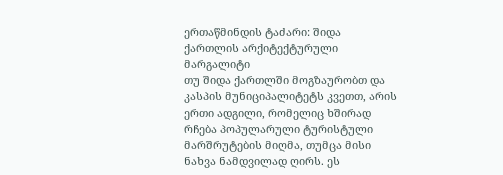ერთაწმინდის ტაძარი: შიდა ქართლის არქიტექტურული მარგალიტი
თუ შიდა ქართლში მოგზაურობთ და კასპის მუნიციპალიტეტს კვეთთ, არის ერთი ადგილი, რომელიც ხშირად რჩება პოპულარული ტურისტული მარშრუტების მიღმა, თუმცა მისი ნახვა ნამდვილად ღირს. ეს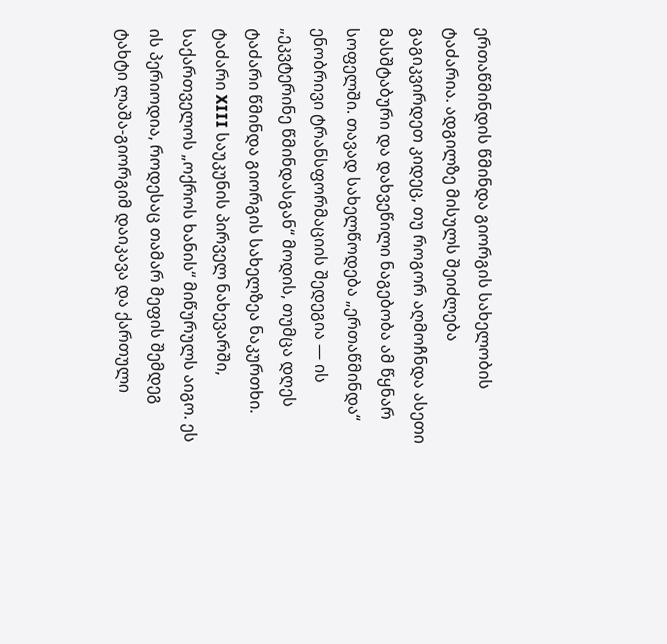ერთაწმინდის წმინდა გიორგის სახელობის ტაძარია. ადგილზე მისულს შეიძლება გაგიკვირდეთ კიდეც, თუ როგორ აღმოჩნდა ასეთი მასშტაბური და დახვეწილი ნაგებობა ამ წყნარ სოფელში. თავად სახელწოდება „ერთაწმინდა“ ენობრივი ტრანსფორმაციის შედეგია — ის „ეკვტერინე წმინდასგან“ მოდის, თუმცა დღეს ტაძარი წმინდა გიორგის სახელზეა ნაკურთხი.
ტაძარი XIII საუკუნის პირველ ნახევარში, საქართველოს „ოქროს ხანის“ მიწურულს აიგო. ეს ის პერიოდია, როდესაც თამარ მეფის შემდეგ ტახტი ლაშა-გიორგიმ დაიკავა და ქართული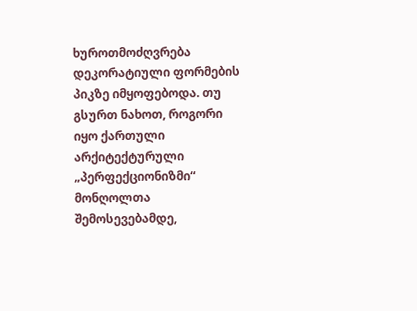ხუროთმოძღვრება დეკორატიული ფორმების პიკზე იმყოფებოდა. თუ გსურთ ნახოთ, როგორი იყო ქართული არქიტექტურული „პერფექციონიზმი“ მონღოლთა შემოსევებამდე,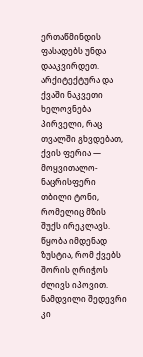ერთაწმინდის ფასადებს უნდა დააკვირდეთ.
არქიტექტურა და ქვაში ნაკვეთი ხელოვნება
პირველი, რაც თვალში გხვდებათ, ქვის ფერია — მოყვითალო-ნაცრისფერი თბილი ტონი, რომელიც მზის შუქს ირეკლავს. წყობა იმდენად ზუსტია, რომ ქვებს შორის ღრიჭოს ძლივს იპოვით. ნამდვილი შედევრი კი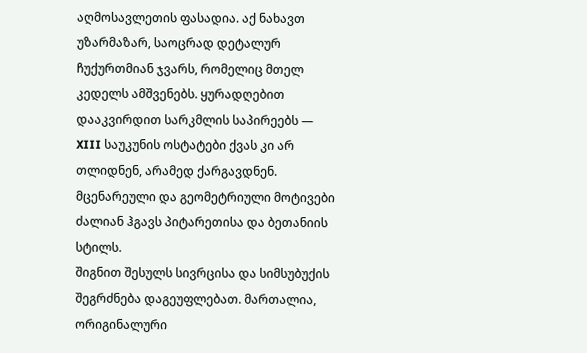აღმოსავლეთის ფასადია. აქ ნახავთ უზარმაზარ, საოცრად დეტალურ ჩუქურთმიან ჯვარს, რომელიც მთელ კედელს ამშვენებს. ყურადღებით დააკვირდით სარკმლის საპირეებს — XIII საუკუნის ოსტატები ქვას კი არ თლიდნენ, არამედ ქარგავდნენ. მცენარეული და გეომეტრიული მოტივები ძალიან ჰგავს პიტარეთისა და ბეთანიის სტილს.
შიგნით შესულს სივრცისა და სიმსუბუქის შეგრძნება დაგეუფლებათ. მართალია, ორიგინალური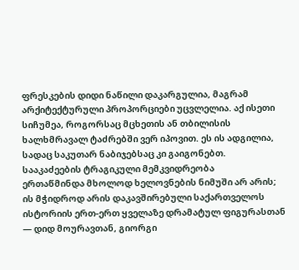ფრესკების დიდი ნაწილი დაკარგულია, მაგრამ არქიტექტურული პროპორციები უცვლელია. აქ ისეთი სიჩუმეა, როგორსაც მცხეთის ან თბილისის ხალხმრავალ ტაძრებში ვერ იპოვით. ეს ის ადგილია, სადაც საკუთარ ნაბიჯებსაც კი გაიგონებთ.
სააკაძეების ტრაგიკული მემკვიდრეობა
ერთაწმინდა მხოლოდ ხელოვნების ნიმუში არ არის; ის მჭიდროდ არის დაკავშირებული საქართველოს ისტორიის ერთ-ერთ ყველაზე დრამატულ ფიგურასთან — დიდ მოურავთან, გიორგი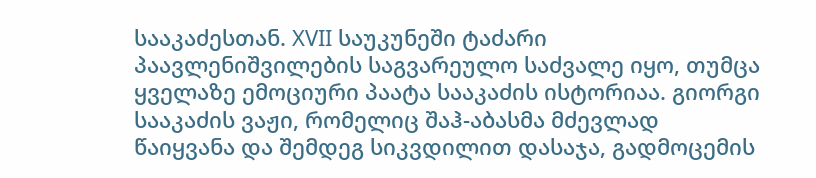სააკაძესთან. XVII საუკუნეში ტაძარი პაავლენიშვილების საგვარეულო საძვალე იყო, თუმცა ყველაზე ემოციური პაატა სააკაძის ისტორიაა. გიორგი სააკაძის ვაჟი, რომელიც შაჰ-აბასმა მძევლად წაიყვანა და შემდეგ სიკვდილით დასაჯა, გადმოცემის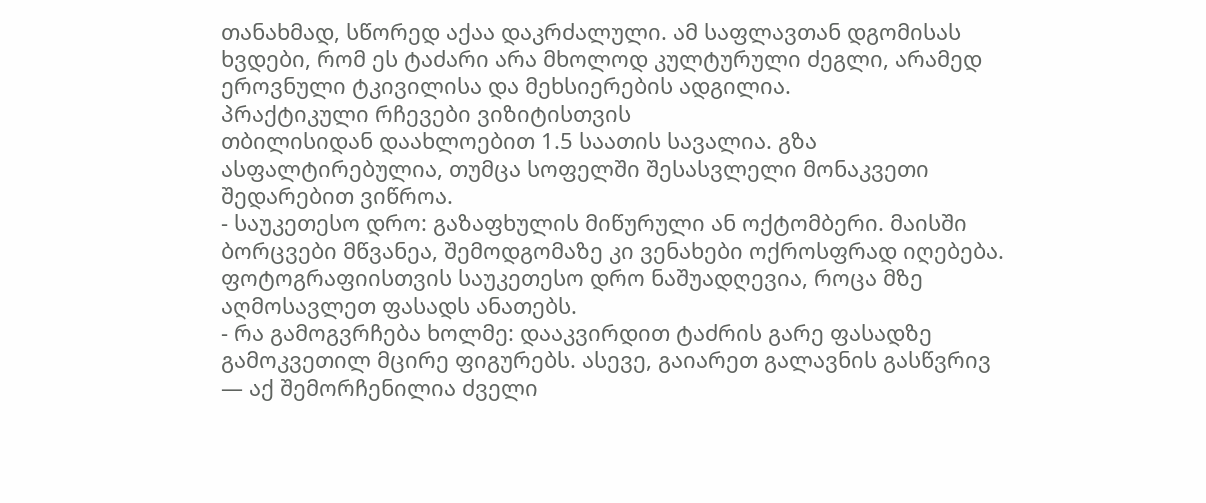თანახმად, სწორედ აქაა დაკრძალული. ამ საფლავთან დგომისას ხვდები, რომ ეს ტაძარი არა მხოლოდ კულტურული ძეგლი, არამედ ეროვნული ტკივილისა და მეხსიერების ადგილია.
პრაქტიკული რჩევები ვიზიტისთვის
თბილისიდან დაახლოებით 1.5 საათის სავალია. გზა ასფალტირებულია, თუმცა სოფელში შესასვლელი მონაკვეთი შედარებით ვიწროა.
- საუკეთესო დრო: გაზაფხულის მიწურული ან ოქტომბერი. მაისში ბორცვები მწვანეა, შემოდგომაზე კი ვენახები ოქროსფრად იღებება. ფოტოგრაფიისთვის საუკეთესო დრო ნაშუადღევია, როცა მზე აღმოსავლეთ ფასადს ანათებს.
- რა გამოგვრჩება ხოლმე: დააკვირდით ტაძრის გარე ფასადზე გამოკვეთილ მცირე ფიგურებს. ასევე, გაიარეთ გალავნის გასწვრივ — აქ შემორჩენილია ძველი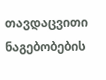თავდაცვითი ნაგებობების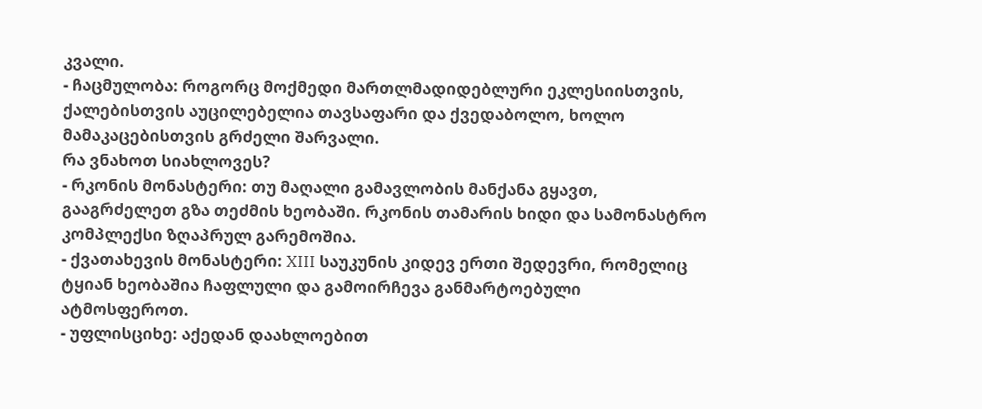კვალი.
- ჩაცმულობა: როგორც მოქმედი მართლმადიდებლური ეკლესიისთვის, ქალებისთვის აუცილებელია თავსაფარი და ქვედაბოლო, ხოლო მამაკაცებისთვის გრძელი შარვალი.
რა ვნახოთ სიახლოვეს?
- რკონის მონასტერი: თუ მაღალი გამავლობის მანქანა გყავთ, გააგრძელეთ გზა თეძმის ხეობაში. რკონის თამარის ხიდი და სამონასტრო კომპლექსი ზღაპრულ გარემოშია.
- ქვათახევის მონასტერი: XIII საუკუნის კიდევ ერთი შედევრი, რომელიც ტყიან ხეობაშია ჩაფლული და გამოირჩევა განმარტოებული ატმოსფეროთ.
- უფლისციხე: აქედან დაახლოებით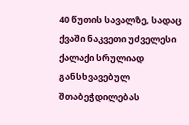40 წუთის სავალზე, სადაც ქვაში ნაკვეთი უძველესი ქალაქი სრულიად განსხვავებულ შთაბეჭდილებას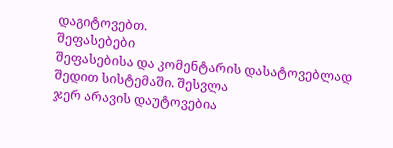დაგიტოვებთ.
შეფასებები
შეფასებისა და კომენტარის დასატოვებლად შედით სისტემაში. შესვლა
ჯერ არავის დაუტოვებია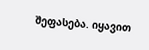შეფასება. იყავით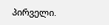პირველი.